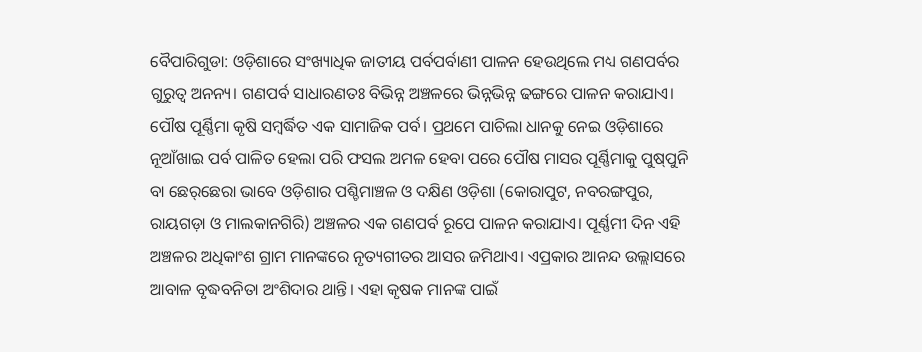ବୈପାରିଗୁଡା: ଓଡ଼ିଶାରେ ସଂଖ୍ୟାଧିକ ଜାତୀୟ ପର୍ବପର୍ବାଣୀ ପାଳନ ହେଉଥିଲେ ମଧ୍ୟ ଗଣପର୍ବର ଗୁରୁତ୍ବ ଅନନ୍ୟ। ଗଣପର୍ବ ସାଧାରଣତଃ ବିଭିନ୍ନ ଅଞ୍ଚଳରେ ଭିନ୍ନଭିନ୍ନ ଢଙ୍ଗରେ ପାଳନ କରାଯାଏ। ପୌଷ ପୂର୍ଣ୍ଣିମା କୃଷି ସମ୍ବର୍ଦ୍ଧିତ ଏକ ସାମାଜିକ ପର୍ବ। ପ୍ରଥମେ ପାଚିଲା ଧାନକୁ ନେଇ ଓଡ଼ିଶାରେ ନୂଆଁଖାଇ ପର୍ବ ପାଳିତ ହେଲା ପରି ଫସଲ ଅମଳ ହେବା ପରେ ପୌଷ ମାସର ପୂର୍ଣ୍ଣିମାକୁ ପୁଷ୍‌ପୁନି ବା ଛେର୍‌ଛେରା ଭାବେ ଓଡ଼ିଶାର ପଶ୍ଚିମାଞ୍ଚଳ ଓ ଦକ୍ଷିଣ ଓଡ଼ିଶା (କୋରାପୁଟ, ନବରଙ୍ଗପୁର, ରାୟଗଡ଼ା ଓ ମାଲକାନଗିରି) ଅଞ୍ଚଳର ଏକ ଗଣପର୍ବ ରୂପେ ପାଳନ କରାଯାଏ। ପୂର୍ଣ୍ଣମୀ ଦିନ ଏହି ଅଞ୍ଚଳର ଅଧିକାଂଶ ଗ୍ରାମ ମାନଙ୍କରେ ନୃତ୍ୟଗୀତର ଆସର ଜମିଥାଏ। ଏପ୍ରକାର ଆନନ୍ଦ ଉଲ୍ଲାସରେ ଆବାଳ ବୃଦ୍ଧବନିତା ଅଂଶିଦାର ଥାନ୍ତି। ଏହା କୃଷକ ମାନଙ୍କ ପାଇଁ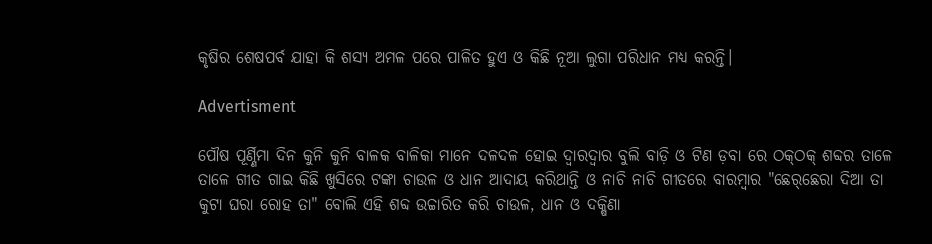କୃଷିର ଶେଷପର୍ବ ଯାହା କି ଶସ୍ୟ ଅମଳ ପରେ ପାଳିତ ହୁଏ ଓ କିଛି ନୂଆ ଲୁଗା ପରିଧାନ ମଧ୍ୟ କରନ୍ତି।

Advertisment

ପୌଷ ପୂର୍ଣ୍ଣିମା ଦିନ କୁନି କୁନି ବାଳକ ବାଳିକା ମାନେ ଦଳଦଳ ହୋଇ ଦ୍ୱାରଦ୍ୱାର ବୁଲି ବାଡ଼ି ଓ ଟିଣ ଡ଼ବା ରେ ଠକ୍‌ଠକ୍ ଶବ୍ଦର ତାଳେ ତାଳେ ଗୀତ ଗାଇ କିଛି ଖୁସିରେ ଟଙ୍କା ଚାଉଳ ଓ ଧାନ ଆଦାୟ କରିଥାନ୍ତି ଓ ନାଚି ନାଚି ଗୀତରେ ବାରମ୍ବାର "ଛେର୍‌ଛେରା ଦିଆ ତା କୁଟା ଘରା ରୋହ ତା" ବୋଲି ଏହି ଶବ୍ଦ ଉଚ୍ଚାରିତ କରି ଚାଉଳ, ଧାନ ଓ ଦକ୍ଷିଣା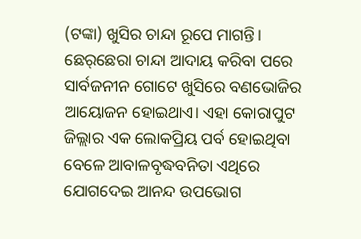(ଟଙ୍କା) ଖୁସିର ଚାନ୍ଦା ରୂପେ ମାଗନ୍ତି। ଛେର୍‌ଛେରା ଚାନ୍ଦା ଆଦାୟ କରିବା ପରେ ସାର୍ବଜନୀନ ଗୋଟେ ଖୁସିରେ ବଣଭୋଜିର ଆୟୋଜନ ହୋଇଥାଏ। ଏହା କୋରାପୁଟ ଜିଲ୍ଲାର ଏକ ଲୋକପ୍ରିୟ ପର୍ବ ହୋଇଥିବା ବେଳେ ଆବାଳବୃଦ୍ଧବନିତା ଏଥିରେ ଯୋଗଦେଇ ଆନନ୍ଦ ଉପଭୋଗ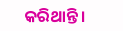କରିଥାନ୍ତି।